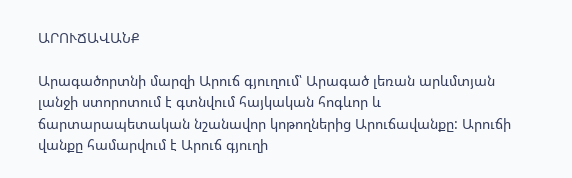ԱՐՈՒՃԱՎԱՆՔ

Արագածորտնի մարզի Արուճ գյուղում՝ Արագած լեռան արևմտյան լանջի ստորոտում է գտնվում հայկական հոգևոր և ճարտարապետական նշանավոր կոթողներից Արուճավանքը: Արուճի վանքը համարվում է Արուճ գյուղի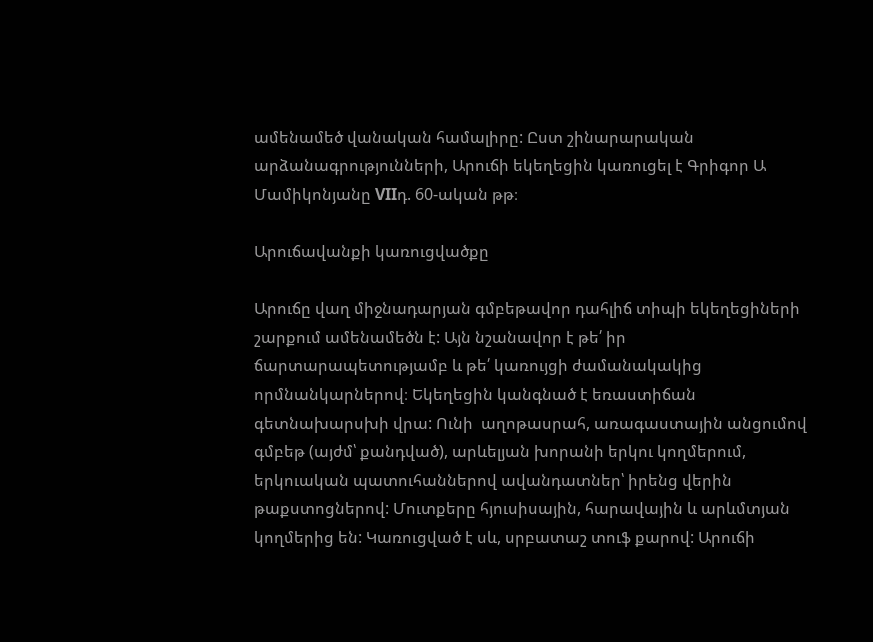ամենամեծ վանական համալիրը: Ըստ շինարարական արձանագրությունների, Արուճի եկեղեցին կառուցել է Գրիգոր Ա Մամիկոնյանը VIIդ. 60-ական թթ։

Արուճավանքի կառուցվածքը

Արուճը վաղ միջնադարյան գմբեթավոր դահլիճ տիպի եկեղեցիների շարքում ամենամեծն է: Այն նշանավոր է թե՛ իր ճարտարապետությամբ և թե՛ կառույցի ժամանակակից որմնանկարներով։ Եկեղեցին կանգնած է եռաստիճան գետնախարսխի վրա: Ունի  աղոթասրահ, առագաստային անցումով գմբեթ (այժմ՝ քանդված), արևելյան խորանի երկու կողմերում, երկուական պատուհաններով ավանդատներ՝ իրենց վերին թաքստոցներով: Մուտքերը հյուսիսային, հարավային և արևմտյան կողմերից են: Կառուցված է սև, սրբատաշ տուֆ քարով: Արուճի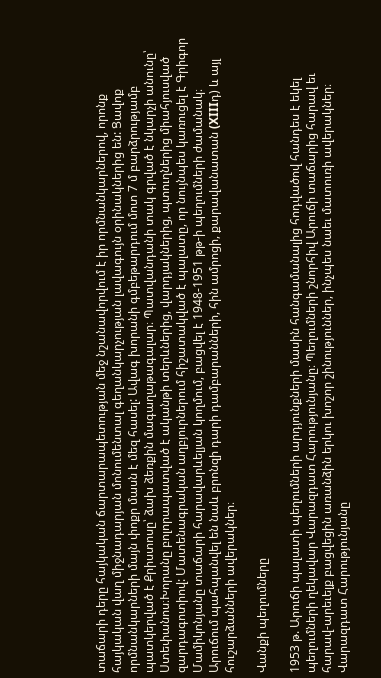տաճարի դերը հայկական ճարտարապետության մեջ նշանավորվում է իր որմնանկարներով, որոնք հայկական վաղ միջնադարյան մոնումենտալ գեղանկարչության լավագույն օրինակներից են: Ցավոք որմնանկարների մայն փոքր մասն է մեզ հասել: Ավագ խորանի գմբեթարդում մոտ 7 մ բարձրությամբ պատկերված է Քրիստոսը՝ ձախ ձեռքին մագաղաթագալար։ Պատվանդանի տակ գրված է նկարչի անունը՝ Ստեփանոս։Խորանը բոլորապատված է ականթի տերևներից, վարդյակներից, պտուղներից միահյուսված զարդագոտիով: Մատենագրական աղբյուրներում հիշատակված է պալատը, որ նույնպես կառուցել է Գրիգոր Մամիկոնյանը տաճարի հարավարևելյան կողմում, բացվել է 1948-1951 թթ-ի պեղումների ժամանակ։  Արուճում պահպանվել են նաև բրոնզի դարի դամբարանների, հին ամրոցի, քարավանատան (XIIIդ) և այլ հուշարձանների ավերակներ։

Վանքի պեղումները

1953 թ. Արուճի պալատի պեղումների արդյունքների մասին հանգամանալից հոդվածով հանդես է եկել պեղումների ղեկավար Վարազդատ Հարությունյանը։ Պեղումների շնորհիվ Արուճի տաճարից հարավ եւ հարավ-արեւելք բացվեցին առանձին երկու խոշոր շինություններ, ինչպես նաեւ մատուռի ավերակներ։ Վարազդատ Հարությունյանը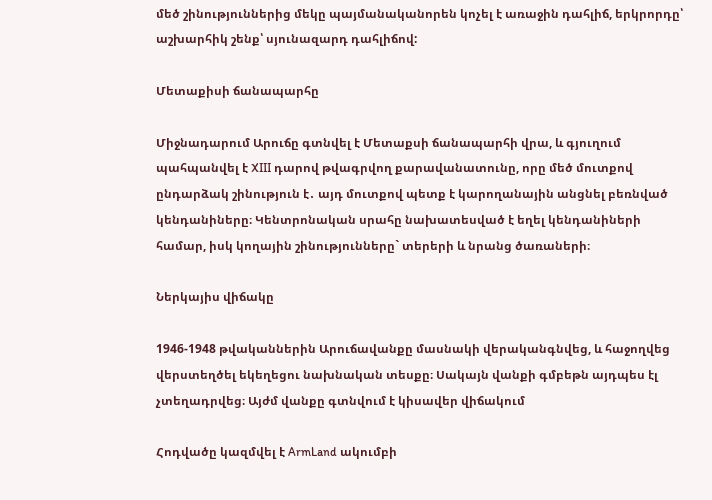մեծ շինություններից մեկը պայմանականորեն կոչել է առաջին դահլիճ, երկրորդը՝ աշխարհիկ շենք՝ սյունազարդ դահլիճով:

Մետաքիսի ճանապարհը

Միջնադարում Արուճը գտնվել է Մետաքսի ճանապարհի վրա, և գյուղում պահպանվել է XIII դարով թվագրվող քարավանատունը, որը մեծ մուտքով ընդարձակ շինություն է․ այդ մուտքով պետք է կարողանային անցնել բեռնված կենդանիները։ Կենտրոնական սրահը նախատեսված է եղել կենդանիների համար, իսկ կողային շինությունները` տերերի և նրանց ծառաների։

Ներկայիս վիճակը

1946-1948 թվականներին Արուճավանքը մասնակի վերականգնվեց, և հաջողվեց վերստեղծել եկեղեցու նախնական տեսքը։ Սակայն վանքի գմբեթն այդպես էլ չտեղադրվեց։ Այժմ վանքը գտնվում է կիսավեր վիճակում

Հոդվածը կազմվել է ArmLand ակումբի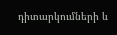դիտարկումների և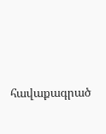հավաքագրած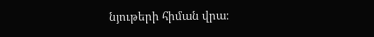նյութերի հիման վրա։